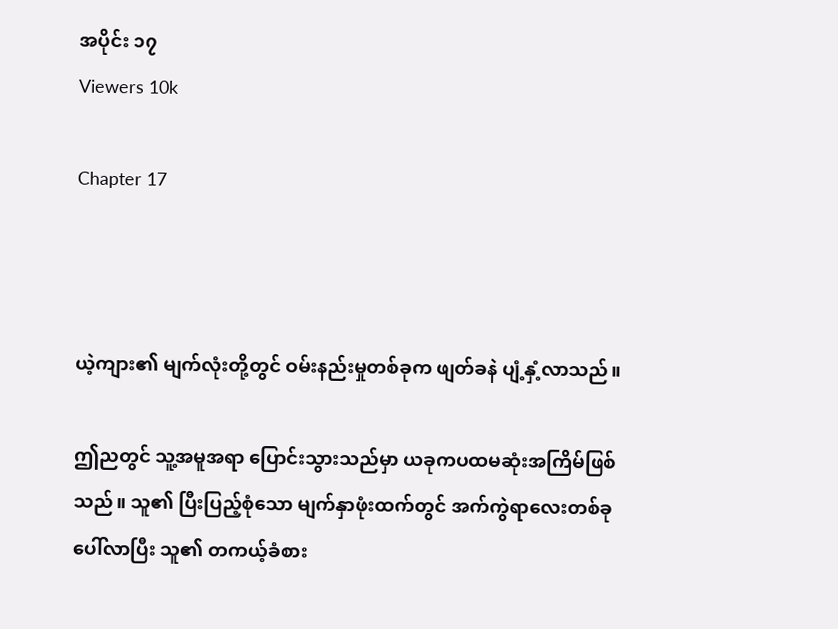အပိုင်း ၁၇
Viewers 10k

Chapter 17



ယဲ့ကျား၏ မျက်လုံးတို့တွင် ဝမ်းနည်းမှုတစ်ခုက ဖျတ်ခနဲ ပျံ့နှံ့လာသည်။

ဤညတွင် သူ့အမူအရာ ပြောင်းသွားသည်မှာ ယခုကပထမဆုံးအကြိမ်ဖြစ်သည်။ သူ၏ ပြီးပြည့်စုံသော မျက်နှာဖုံးထက်တွင် အက်ကွဲရာလေးတစ်ခု ပေါ်လာပြီး သူ၏ တကယ့်ခံစား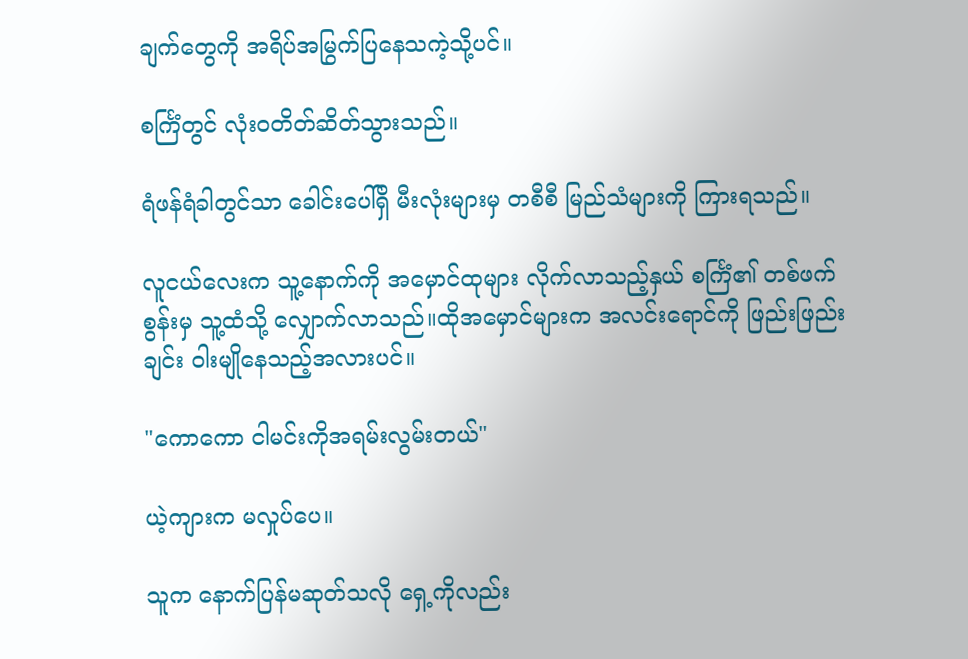ချက်တွေကို အရိပ်အမြွက်ပြနေသကဲ့သို့ပင်။

စင်္ကြံတွင် လုံးဝတိတ်ဆိတ်သွားသည်။

ရံဖန်ရံခါတွင်သာ ခေါင်းပေါ်ရှိ မီးလုံးများမှ တစီစီ မြည်သံများကို ကြားရသည်။

လူငယ်လေးက သူ့နောက်ကို အမှောင်ထုများ လိုက်လာသည့်နှယ် စင်္ကြံ၏ တစ်ဖက်စွန်းမှ သူ့ထံသို့ လျှောက်လာသည်။ထိုအမှောင်များက အလင်းရောင်ကို ဖြည်းဖြည်းချင်း ဝါးမျိုနေသည့်အလားပင်။

"ကောကော ငါမင်းကိုအရမ်းလွမ်းတယ်"

ယဲ့ကျားက မလှုပ်ပေ။

သူက နောက်ပြန်မဆုတ်သလို ရှေ့ကိုလည်း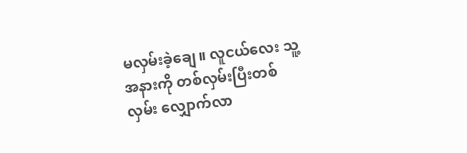မလှမ်းခဲ့ချေ။ လူငယ်လေး သူ့အနားကို တစ်လှမ်းပြီးတစ်လှမ်း လျှောက်လာ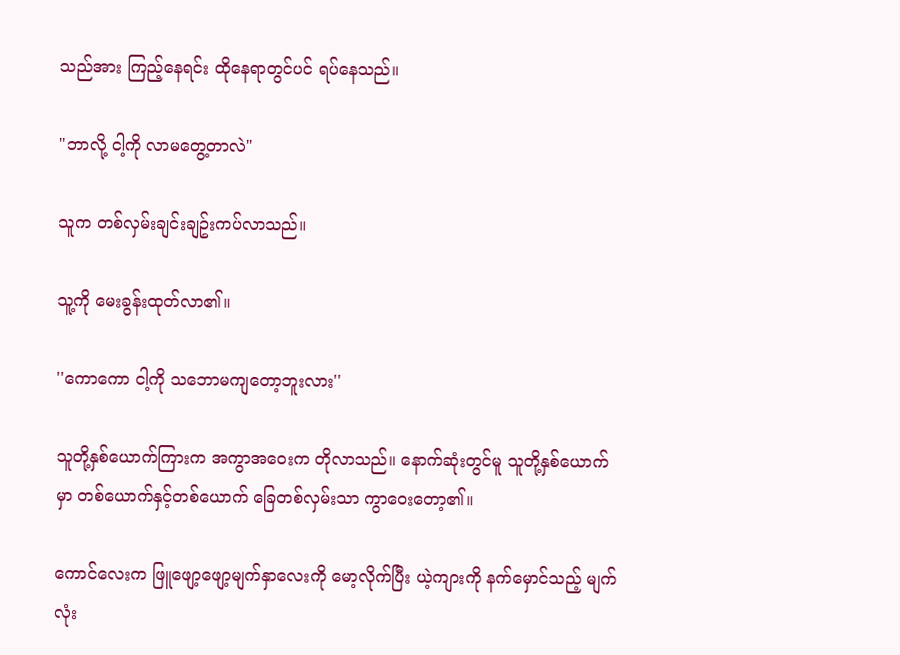သည်အား ကြည့်နေရင်း ထိုနေရာတွင်ပင် ရပ်နေသည်။

"ဘာလို့ ငါ့ကို လာမတွေ့တာလဲ"

သူက တစ်လှမ်းချင်းချဥ်းကပ်လာသည်။

သူ့ကို မေးခွန်းထုတ်လာ၏။

''ကောကော ငါ့ကို သဘောမကျတော့ဘူးလား''

သူတို့နှစ်ယောက်ကြားက အကွာအဝေးက တိုလာသည်။ နောက်ဆုံးတွင်မူ သူတို့နှစ်ယောက်မှာ တစ်ယောက်နှင့်တစ်ယောက် ခြေတစ်လှမ်းသာ ကွာဝေးတော့၏။

ကောင်လေးက ဖြူဖျော့ဖျော့မျက်နှာလေးကို မော့လိုက်ပြီး ယဲ့ကျားကို နက်မှောင်သည့် မျက်လုံး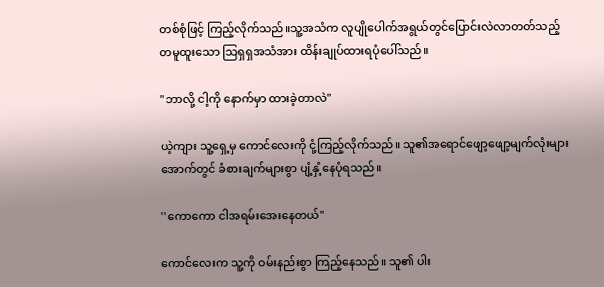တစ်စုံဖြင့် ကြည့်လိုက်သည်။သူ့အသံက လူပျိုပေါက်အရွယ်တွင်ပြောင်းလဲလာတတ်သည့် တမူထူးသော သြရှရှအသံအား ထိန်းချုပ်ထားရပုံပေါ်သည်။

"ဘာလို့ ငါ့ကို နောက်မှာ ထားခဲ့တာလဲ"

ယဲ့ကျား သူ့ရှေ့မှ ကောင်လေးကို ငုံ့ကြည့်လိုက်သည်။ သူ၏အရောင်ဖျော့ဖျော့မျက်လုံးများအောက်တွင် ခံစားချက်များစွာ ပျံ့နှံ့နေပုံရသည်။

''ကောကော ငါအရမ်းအေးနေတယ်"

ကောင်လေးက သူ့ကို ဝမ်းနည်းစွာ ကြည့်နေသည်။ သူ၏ ပါး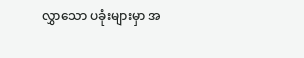လွှာသော ပခုံးများမှာ အ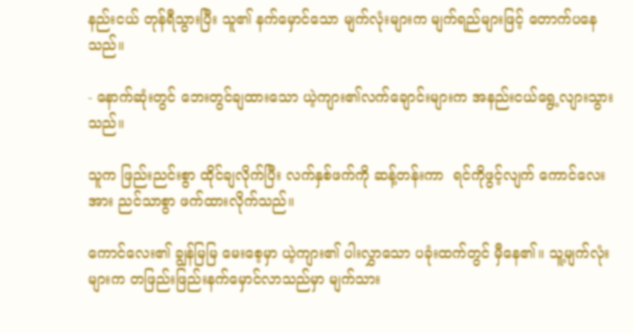နည်းငယ် တုန်ရီသွားပြီး သူ၏ နက်မှောင်သော မျက်လုံးများက မျက်ရည်များဖြင့် တောက်ပနေသည်။

- နောက်ဆုံးတွင် ဘေးတွင်ချထားသော ယဲ့ကျား၏လက်ချောင်းများက အနည်းငယ်ရွေ့လျားသွားသည်။

သူက ဖြည်းညင်းစွာ ထိုင်ချလိုက်ပြီး လက်နှစ်ဖက်ကို ဆန့်တန်းကာ  ရင်ကိုဖွင့်လျက် ကောင်လေးအား ညင်သာစွာ ဖက်ထားလိုက်သည်။

ကောင်လေး၏ ချွန်မြမြ မေးစေ့မှာ ယဲ့ကျား၏ ပါးလွှာသော ပခုံးထက်တွင် မှီနေ၏။ သူ့မျက်လုံးများက တဖြည်းဖြည်းနက်မှောင်လာသည်မှာ မျက်သား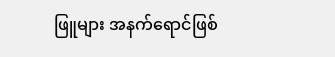ဖြူများ အနက်ရောင်ဖြစ်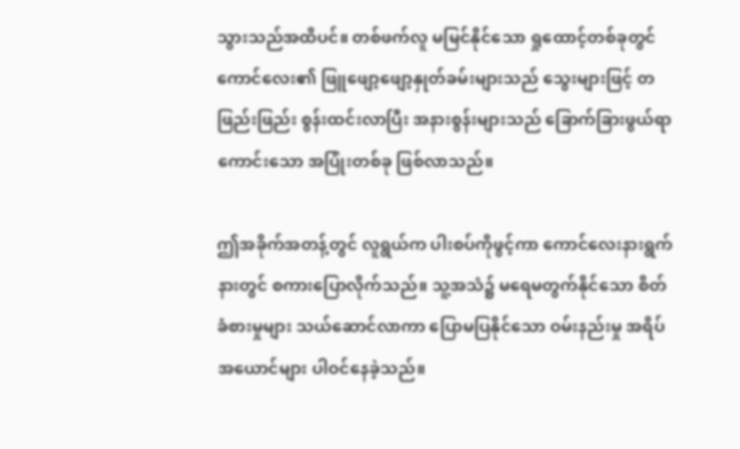သွားသည်အထိပင်။ တစ်ဖက်လူ မမြင်နိုင်သော ရှုထောင့်တစ်ခုတွင် ကောင်လေး၏ ဖြူဖျော့ဖျော့နှုတ်ခမ်းများသည် သွေးများဖြင့် တဖြည်းဖြည်း စွန်းထင်းလာပြီး အနားစွန်းများသည် ခြောက်ခြားဖွယ်ရာကောင်းသော အပြုံးတစ်ခု ဖြစ်လာသည်။

ဤအခိုက်အတန့်တွင် လူရွယ်က ပါးစပ်ကိုဖွင့်ကာ ကောင်လေးနားရွက်နားတွင် စကားပြောလိုက်သည်။ သူ့အသံ၌ မရေမတွက်နိုင်သော စိတ်ခံစားမှုများ သယ်ဆောင်လာကာ ပြောမပြနိုင်သော ဝမ်းနည်းမှု အရိပ်အယောင်များ ပါဝင်နေခဲ့သည်။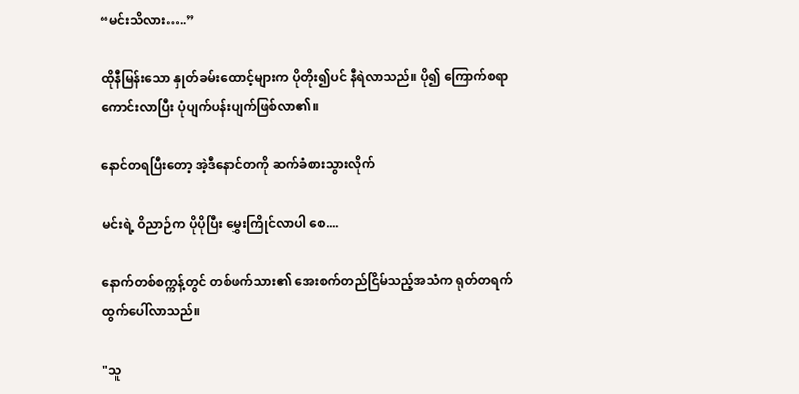“မင်းသိလား…..”

ထိုနီမြန်းသော နှုတ်ခမ်းထောင့်များက ပိုတိုး၍ပင် နီရဲလာသည်။ ပို၍ ကြောက်စရာကောင်းလာပြီး ပုံပျက်ပန်းပျက်ဖြစ်လာ၏။

နောင်တရပြီးတော့ အဲ့ဒီနောင်တကို ဆက်ခံစားသွားလိုက်

မင်းရဲ့ ဝိညာဉ်က ပိုပိုပြီး မွှေးကြိုင်လာပါ စေ....

နောက်တစ်စက္ကန့်တွင် တစ်ဖက်သား၏ အေးစက်တည်ငြိမ်သည့်အသံက ရုတ်တရက် ထွက်ပေါ်လာသည်။

"သူ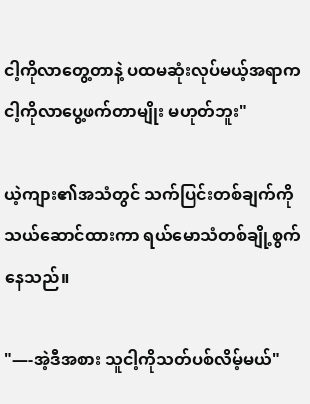ငါ့ကိုလာတွေ့တာနဲ့ ပထမဆုံးလုပ်မယ့်အရာက ငါ့ကိုလာပွေ့ဖက်တာမျိုး မဟုတ်ဘူး"

ယဲ့ကျား၏အသံတွင် သက်ပြင်းတစ်ချက်ကို သယ်ဆောင်ထားကာ ရယ်မောသံတစ်ချို့စွက်နေသည်။

"—-အဲ့ဒီအစား သူငါ့ကိုသတ်ပစ်လိမ့်မယ်"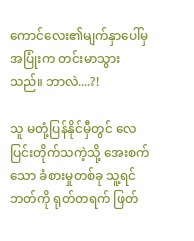ကောင်လေး၏မျက်နှာပေါ်မှ အပြုံးက တင်းမာသွားသည်။ ဘာလဲ....?!

သူ မတုံ့ပြန်နိုင်မှီတွင် လေပြင်းတိုက်သကဲ့သို့ အေးစက်သော ခံစားမှုတစ်ခု သူ့ရင်ဘတ်ကို ရုတ်တရက် ဖြတ်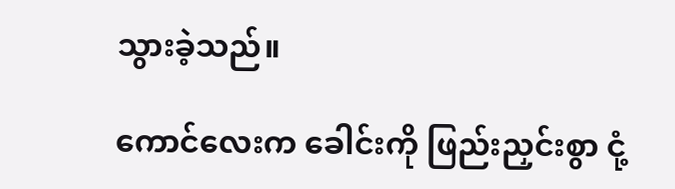သွားခဲ့သည်။

ကောင်လေးက ခေါင်းကို ဖြည်းညှင်းစွာ ငုံ့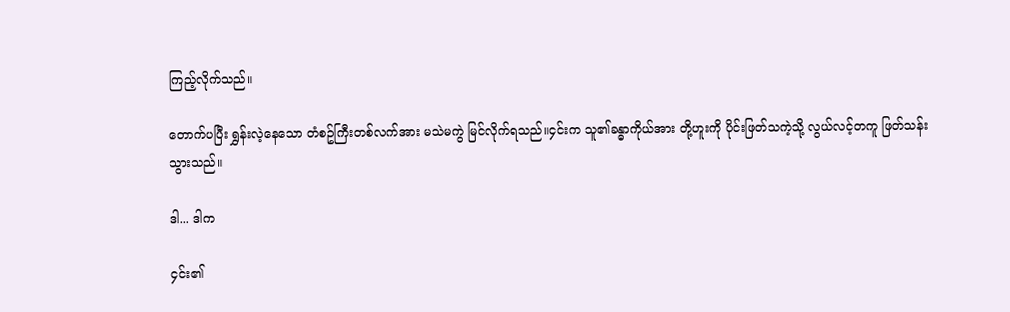ကြည့်လိုက်သည်။

တောက်ပပြီး ရွှန်းလဲ့နေသော တံစဥ်ကြီးတစ်လက်အား မသဲမကွဲ မြင်လိုက်ရသည်။၄င်းက သူ၏ခန္ဓာကိုယ်အား တို့ဟူးကို ပိုင်းဖြတ်သကဲ့သို့ လွယ်လင့်တကူ ဖြတ်သန်းသွားသည်။

ဒါ... ဒါက

၄င်း၏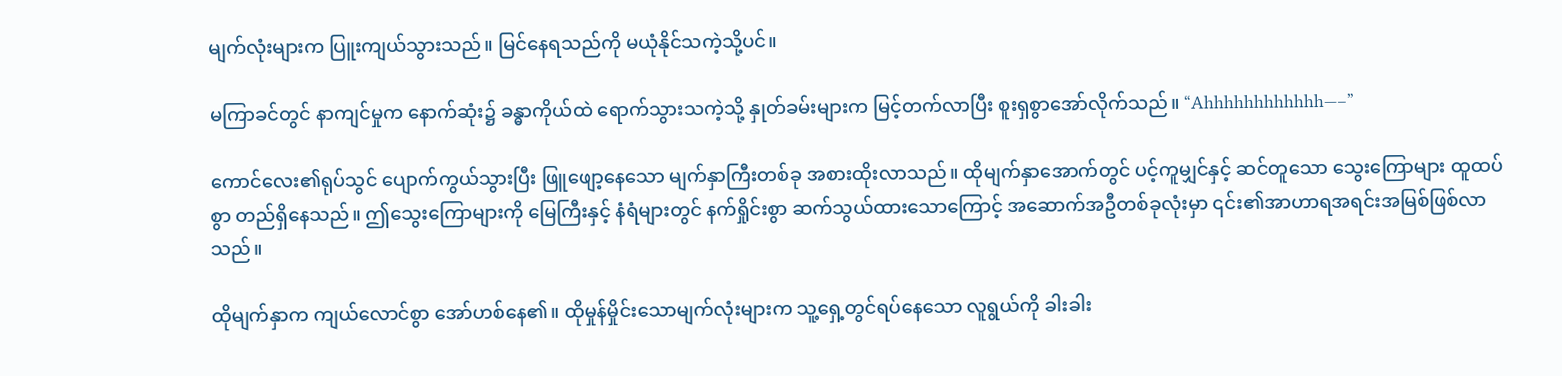မျက်လုံးများက ပြူးကျယ်သွားသည်။ မြင်နေရသည်ကို မယုံနိုင်သကဲ့သို့ပင်။

မကြာခင်တွင် နာကျင်မှုက နောက်ဆုံး၌ ခန္ဓာကိုယ်ထဲ ရောက်သွားသကဲ့သို့ နှုတ်ခမ်းများက မြင့်တက်လာပြီး စူးရှစွာအော်လိုက်သည်။ “Ahhhhhhhhhhhh—–”

ကောင်လေး၏ရုပ်သွင် ပျောက်ကွယ်သွားပြီး ဖြူဖျော့နေသော မျက်နှာကြီးတစ်ခု အစားထိုးလာသည်။ ထိုမျက်နှာအောက်တွင် ပင့်ကူမျှင်နှင့် ဆင်တူသော သွေးကြောများ ထူထပ်စွာ တည်ရှိနေသည်။ ဤသွေးကြောများကို မြေကြီးနှင့် နံရံများတွင် နက်ရှိုင်းစွာ ဆက်သွယ်ထားသောကြောင့် အဆောက်အဦတစ်ခုလုံးမှာ ၎င်း၏အာဟာရအရင်းအမြစ်ဖြစ်လာသည်။

ထိုမျက်နှာက ကျယ်လောင်စွာ အော်ဟစ်နေ၏။ ထိုမှုန်မှိုင်းသောမျက်လုံးများက သူ့ရှေ့တွင်ရပ်နေသော လူရွယ်ကို ခါးခါး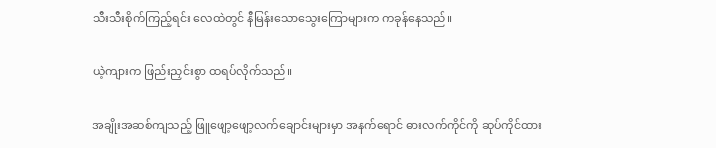သီးသီးစိုက်ကြည့်ရင်း လေထဲတွင် နီမြန်းသောသွေးကြောများက ကခုန်နေသည်။

ယဲ့ကျားက ဖြည်းညှင်းစွာ ထရပ်လိုက်သည်။

အချိုးအဆစ်ကျသည့် ဖြူဖျော့ဖျော့လက်ချောင်းများမှာ အနက်ရောင် ဓားလက်ကိုင်ကို ဆုပ်ကိုင်ထား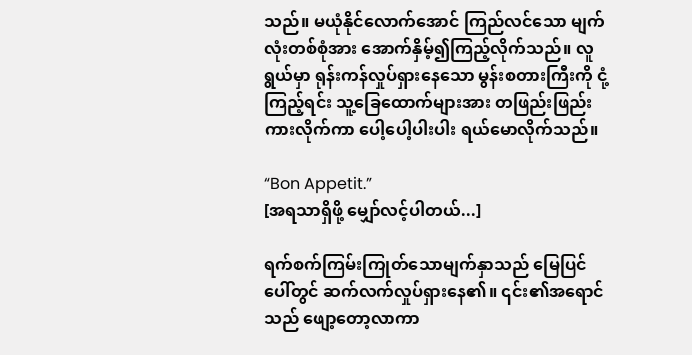သည်။ မယုံနိုင်လောက်အောင် ကြည်လင်သော မျက်လုံးတစ်စုံအား အောက်နှိမ့်၍ကြည့်လိုက်သည်။ လူရွယ်မှာ ရုန်းကန်လှုပ်ရှားနေသော မွန်းစတားကြီးကို ငုံ့ကြည့်ရင်း သူ့ခြေထောက်များအား တဖြည်းဖြည်း ကားလိုက်ကာ ပေါ့ပေါ့ပါးပါး ရယ်မောလိုက်သည်။

“Bon Appetit.”
[အရသာရှိဖို့ မျှော်လင့်ပါတယ်...]

ရက်စက်ကြမ်းကြုတ်သောမျက်နှာသည် မြေပြင်ပေါ်တွင် ဆက်လက်လှုပ်ရှားနေ၏။ ၎င်း၏အရောင်သည် ဖျော့တော့လာကာ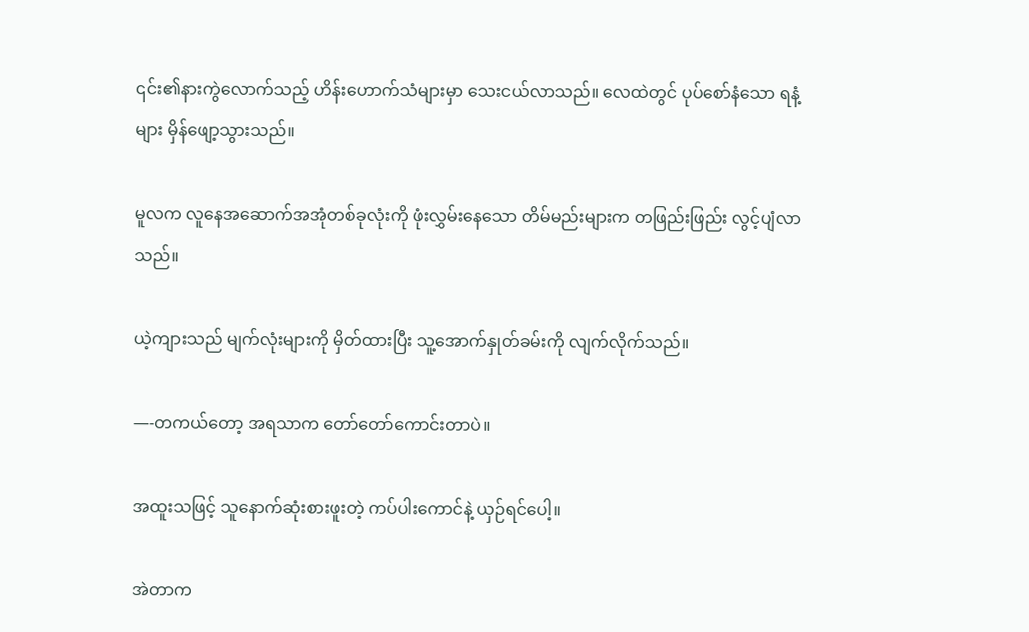၎င်း၏နားကွဲလောက်သည့် ဟိန်းဟောက်သံများမှာ သေးငယ်လာသည်။ လေထဲတွင် ပုပ်စော်နံသော ရနံ့များ မှိန်ဖျော့သွားသည်။

မူလက လူနေအဆောက်အအုံတစ်ခုလုံးကို ဖုံးလွှမ်းနေသော တိမ်မည်းများက တဖြည်းဖြည်း လွင့်ပျံလာသည်။

ယဲ့ကျားသည် မျက်လုံးများကို မှိတ်ထားပြီး သူ့အောက်နှုတ်ခမ်းကို လျက်လိုက်သည်။

—-တကယ်တော့ အရသာက တော်တော်ကောင်းတာပဲ။

အထူးသဖြင့် သူနောက်ဆုံးစားဖူးတဲ့ ကပ်ပါးကောင်နဲ့ ယှဉ်ရင်ပေါ့။

အဲတာက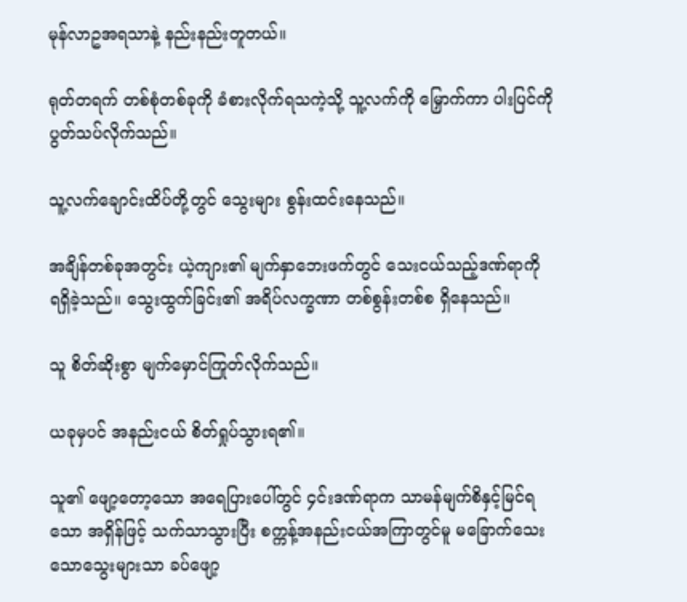မုန်လာဥအရသာနဲ့ နည်းနည်းတူတယ်။

ရုတ်တရက် တစ်စုံတစ်ခုကို ခံစားလိုက်ရသကဲ့သို့ သူ့လက်ကို မြှောက်ကာ ပါးပြင်ကို ပွတ်သပ်လိုက်သည်။

သူ့လက်ချောင်းထိပ်တို့တွင် သွေးများ စွန်းထင်းနေသည်။

အချိန်တစ်ခုအတွင်း ယဲ့ကျား၏ မျက်နှာဘေးဖက်တွင် သေးငယ်သည့်ဒဏ်ရာကို ရရှိခဲ့သည်။ သွေးထွက်ခြင်း၏ အရိပ်လက္ခဏာ တစ်စွန်းတစ်စ ရှိနေသည်။

သူ စိတ်ဆိုးစွာ မျက်မှောင်ကြုတ်လိုက်သည်။

ယခုမှပင် အနည်းငယ် စိတ်ရှုပ်သွားရ၏။

သူ၏ ဖျော့တော့သော အရေပြားပေါ်တွင် ၄င်းဒဏ်ရာက သာမန်မျက်စိနှင့်မြင်ရသော အရှိန်ဖြင့် သက်သာသွားပြီး စက္ကန့်အနည်းငယ်အကြာတွင်မူ မခြောက်သေးသောသွေးများသာ ခပ်ဖျော့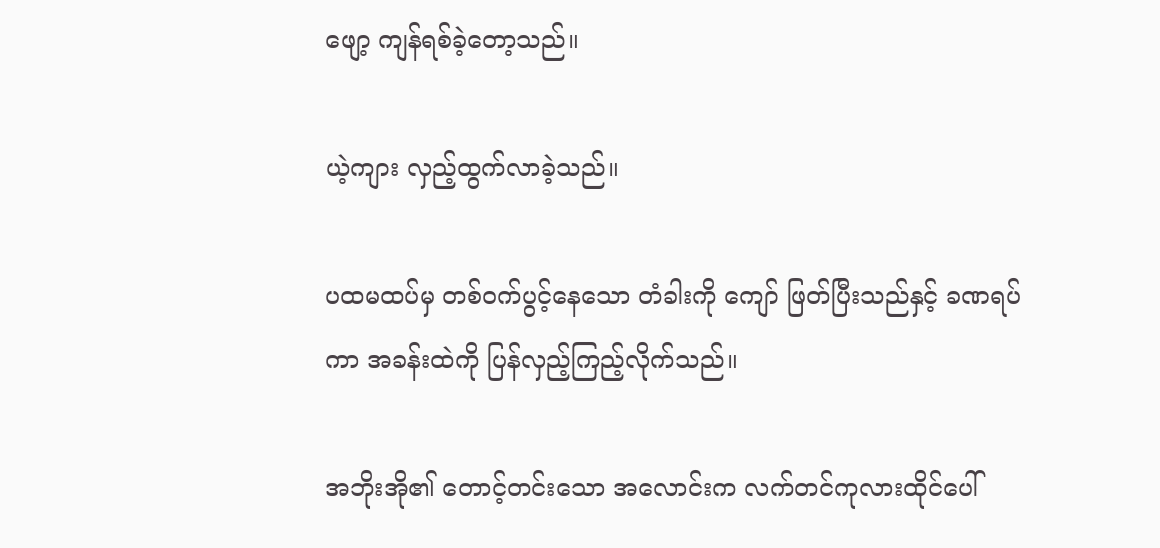ဖျော့ ကျန်ရစ်ခဲ့တော့သည်။

ယဲ့ကျား လှည့်ထွက်လာခဲ့သည်။

ပထမထပ်မှ တစ်ဝက်ပွင့်နေသော တံခါးကို ကျော် ဖြတ်ပြီးသည်နှင့် ခဏရပ်ကာ အခန်းထဲကို ပြန်လှည့်ကြည့်လိုက်သည်။

အဘိုးအို၏ တောင့်တင်းသော အလောင်းက လက်တင်ကုလားထိုင်ပေါ်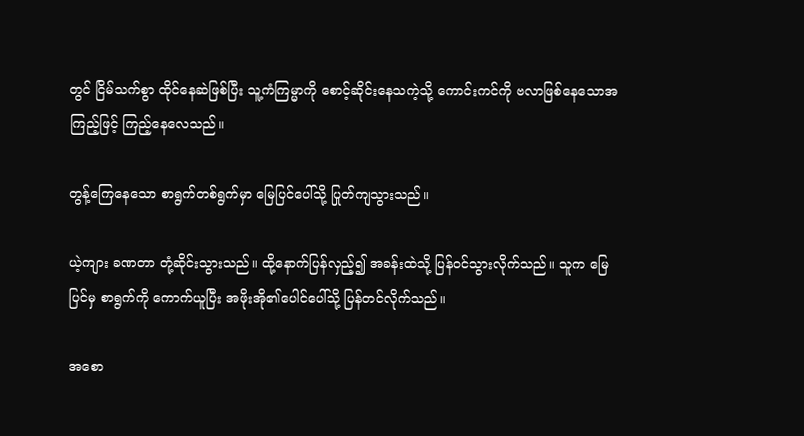တွင် ငြိမ်သက်စွာ ထိုင်နေဆဲဖြစ်ပြီး သူ့ကံကြမ္မာကို စောင့်ဆိုင်းနေသကဲ့သို့ ကောင်းကင်ကို ဗလာဖြစ်နေသောအကြည့်ဖြင့် ကြည့်နေလေသည်။

တွန့်ကြေနေသော စာရွက်တစ်ရွက်မှာ မြေပြင်ပေါ်သို့ ပြုတ်ကျသွားသည်။

ယဲ့ကျား ခဏတာ တုံ့ဆိုင်းသွားသည်။ ထို့နောက်ပြန်လှည့်၍ အခန်းထဲသို့ ပြန်ဝင်သွားလိုက်သည်။ သူက မြေပြင်မှ စာရွက်ကို ကောက်ယူပြီး အဖိုးအို၏ပေါင်ပေါ်သို့ ပြန်တင်လိုက်သည်။

အစော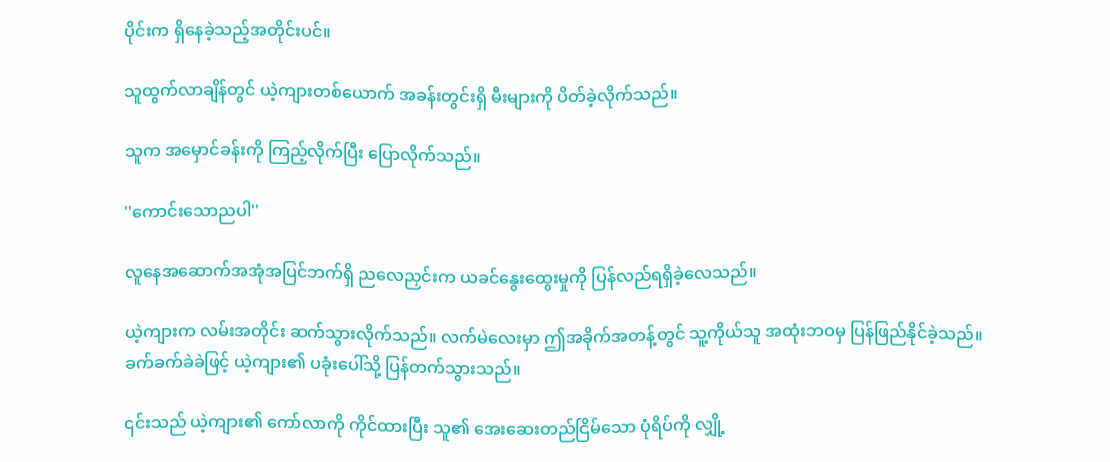ပိုင်းက ရှိနေခဲ့သည့်အတိုင်းပင်။

သူထွက်လာချိန်တွင် ယဲ့ကျားတစ်ယောက် အခန်းတွင်းရှိ မီးများကို ပိတ်ခဲ့လိုက်သည်။

သူက အမှောင်ခန်းကို ကြည့်လိုက်ပြီး ပြောလိုက်သည်။

''ကောင်းသောညပါ''

လူနေအဆောက်အအုံအပြင်ဘက်ရှိ ညလေညှင်းက ယခင်နွေးထွေးမှုကို ပြန်လည်ရရှိခဲ့လေသည်။

ယဲ့ကျားက လမ်းအတိုင်း ဆက်သွားလိုက်သည်။ လက်မဲလေးမှာ ဤအခိုက်အတန့်တွင် သူ့ကိုယ်သူ အထုံးဘဝမှ ပြန်ဖြည်နိုင်ခဲ့သည်။ ခက်ခက်ခဲခဲဖြင့် ယဲ့ကျား၏ ပခုံးပေါ်သို့ ပြန်တက်သွားသည်။

၎င်းသည် ယဲ့ကျား၏ ကော်လာကို ကိုင်ထားပြီး သူ၏ အေးဆေးတည်ငြိမ်သော ပုံရိပ်ကို လျှို့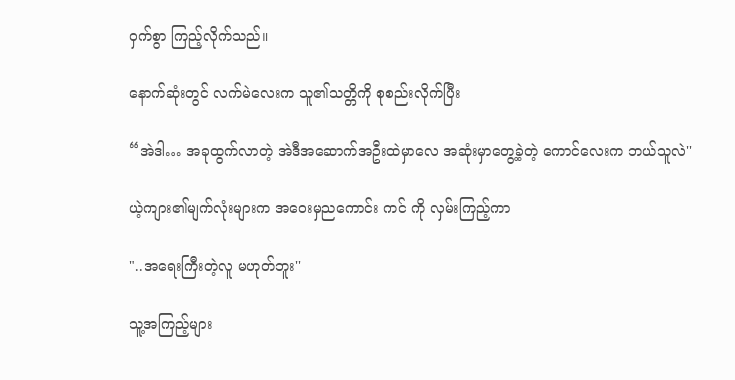ဝှက်စွာ ကြည့်လိုက်သည်။

နောက်ဆုံးတွင် လက်မဲလေးက သူ၏သတ္တိကို စုစည်းလိုက်ပြီး

“အဲဒါ… အခုထွက်လာတဲ့ အဲဒီအဆောက်အဦးထဲမှာလေ အဆုံးမှာတွေ့ခဲ့တဲ့ ကောင်လေးက ဘယ်သူလဲ''

ယဲ့ကျား၏မျက်လုံးများက အဝေးမှညကောင်း ကင် ကို လှမ်းကြည့်ကာ

"..အရေးကြီးတဲ့လူ မဟုတ်ဘူး''

သူ့အကြည့်များ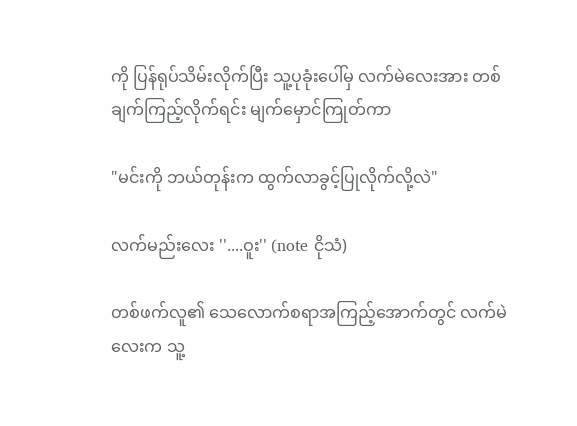ကို ပြန်ရုပ်သိမ်းလိုက်ပြီး သူ့ပုခုံးပေါ်မှ လက်မဲလေးအား တစ်ချက်ကြည့်လိုက်ရင်း မျက်မှောင်ကြုတ်ကာ

"မင်းကို ဘယ်တုန်းက ထွက်လာခွင့်ပြုလိုက်လို့လဲ"

လက်မည်းလေး ''....ဝူး'' (note ငိုသံ)

တစ်ဖက်လူ၏ သေလောက်စရာအကြည့်အောက်တွင် လက်မဲလေးက သူ့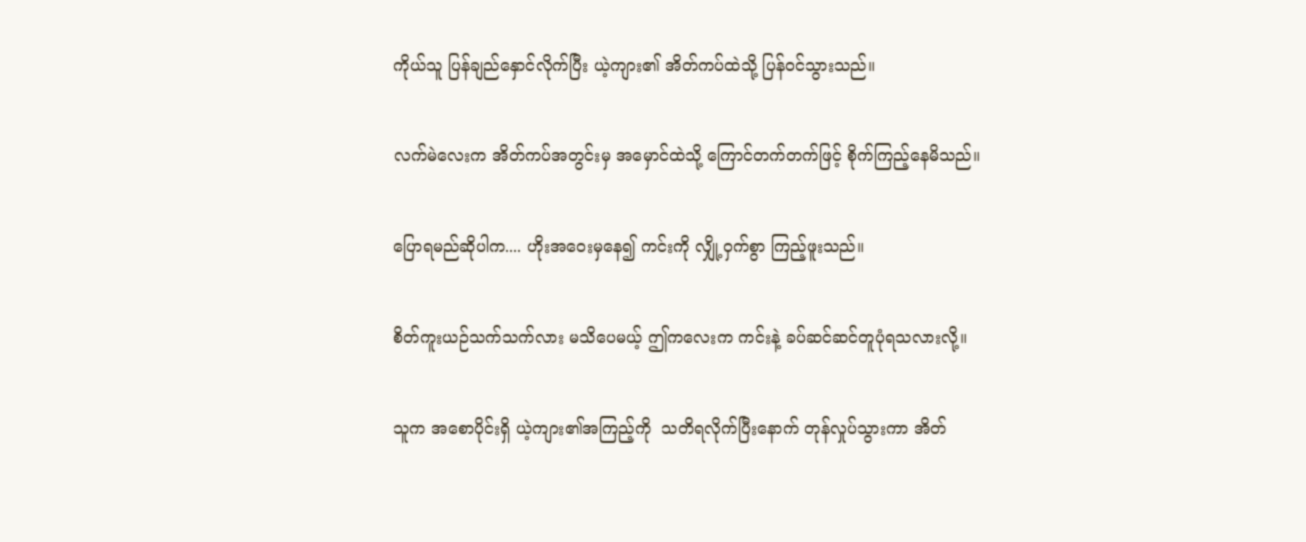ကိုယ်သူ ပြန်ချည်နှောင်လိုက်ပြီး ယဲ့ကျား၏ အိတ်ကပ်ထဲသို့ ပြန်ဝင်သွားသည်။

လက်မဲလေးက အိတ်ကပ်အတွင်းမှ အမှောင်ထဲသို့ ကြောင်တက်တက်ဖြင့် စိုက်ကြည့်နေမိသည်။

ပြောရမည်ဆိုပါက.... ဟိုးအဝေးမှနေ၍ ကင်းကို လျှို့ဝှက်စွာ ကြည့်ဖူးသည်။

စိတ်ကူးယဉ်သက်သက်လား မသိပေမယ့် ဤကလေးက ကင်းနဲ့ ခပ်ဆင်ဆင်တူပုံရသလားလို့။

သူက အစောပိုင်းရှိ ယဲ့ကျား၏အကြည့်ကို  သတိရလိုက်ပြီးနောက် တုန်လှုပ်သွားကာ အိတ်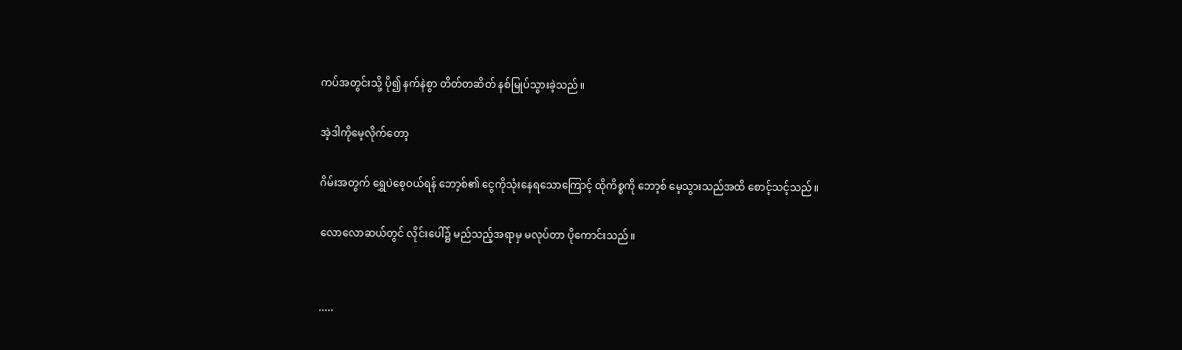ကပ်အတွင်းသို့ ပို၍ နက်နဲစွာ တိတ်တဆိတ် နစ်မြုပ်သွားခဲ့သည်။

အဲ့ဒါကိုမေ့လိုက်တော့

ဂိမ်းအတွက် ရွှေပဲစေ့ဝယ်ရန် ဘော့စ်၏ ငွေကိုသုံးနေရသောကြောင့် ထိုကိစ္စကို ဘော့စ် မေ့သွားသည်အထိ စောင့်သင့်သည်။

လောလောဆယ်တွင် လိုင်းပေါ်၌ မည်သည့်အရာမှ မလုပ်တာ ပိုကောင်းသည်။


.....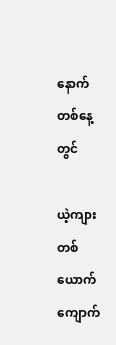နောက်တစ်နေ့တွင်

ယဲ့ကျားတစ်ယောက် ကျောက်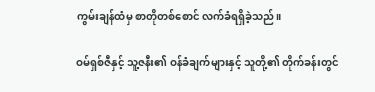ကွမ်းချန်ထံမှ စာတိုတစ်စောင် လက်ခံရရှိခဲ့သည်။

ဝမ်ရှစ်ဇီနှင့် သူ့ဇနီး၏ ဝန်ခံချက်များနှင့် သူတို့၏ တိုက်ခန်းတွင်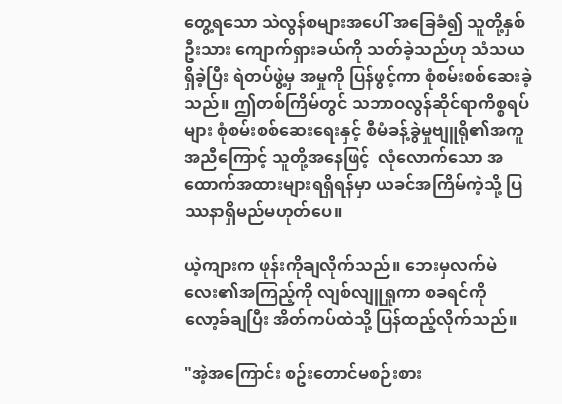တွေ့ရသော သဲလွန်စများအပေါ် အခြေခံ၍ သူတို့နှစ်ဦးသား ကျောက်ရှားခယ်ကို သတ်ခဲ့သည်ဟု သံသယရှိခဲ့ပြီး ရဲတပ်ဖွဲ့မှ အမှုကို ပြန်ဖွင့်ကာ စုံစမ်းစစ်ဆေးခဲ့သည်။ ဤတစ်ကြိမ်တွင် သဘာဝလွန်ဆိုင်ရာကိစ္စရပ်များ စုံစမ်းစစ်ဆေးရေးနှင့် စီမံခန့်ခွဲမှုဗျူရို၏အကူအညီကြောင့် သူတို့အနေဖြင့်  လုံလောက်သော အထောက်အထားများရရှိရန်မှာ ယခင်အကြိမ်ကဲ့သို့ ပြဿနာရှိမည်မဟုတ်ပေ။

ယဲ့ကျားက ဖုန်းကိုချလိုက်သည်။ ဘေးမှလက်မဲလေး၏အကြည့်ကို လျစ်လျူရှုကာ စခရင်ကို လော့ခ်ချပြီး အိတ်ကပ်ထဲသို့ ပြန်ထည့်လိုက်သည်။

"အဲ့အကြောင်း စဥ်းတောင်မစဉ်းစား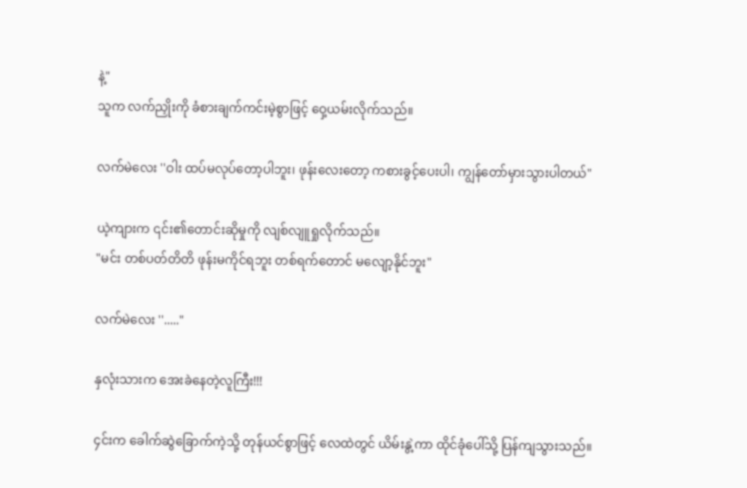နဲ့"
သူက လက်ညှိုးကို ခံစားချက်ကင်းမဲ့စွာဖြင့် ဝှေ့ယမ်းလိုက်သည်။

လက်မဲလေး ''ဝါး ထပ်မလုပ်တော့ပါဘူး၊ ဖုန်းလေးတော့ ကစားခွင့်ပေးပါ၊ ကျွန်တော်မှားသွားပါတယ်"

ယဲ့ကျားက ၎င်း၏တောင်းဆိုမှုကို လျစ်လျူရှုလိုက်သည်။
"မင်း တစ်ပတ်တိတိ ဖုန်းမကိုင်ရဘူး တစ်ရက်တောင် မလျော့နိုင်ဘူး"

လက်မဲလေး ''....."

နှလုံးသားက အေးခဲနေတဲ့လူကြီး!!!

၄င်းက ခေါက်ဆွဲခြောက်ကဲ့သို့ တုန်ယင်စွာဖြင့် လေထဲတွင် ယိမ်းနွဲ့ကာ ထိုင်ခုံပေါ်သို့ ပြန်ကျသွားသည်။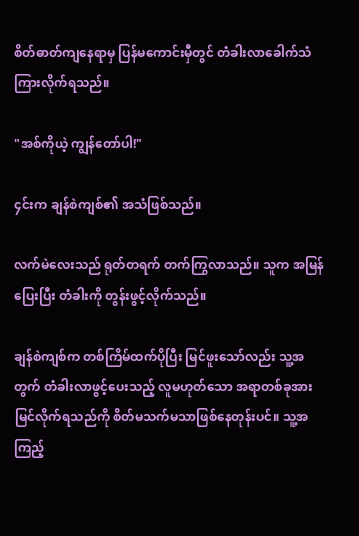စိတ်ဓာတ်ကျနေရာမှ ပြန်မကောင်းမှီတွင် တံခါးလာခေါက်သံ ကြားလိုက်ရသည်။

"အစ်ကိုယဲ့ ကျွန်တော်ပါ!"

၄င်းက ချန်စဲကျစ်၏ အသံဖြစ်သည်။

လက်မဲလေးသည် ရုတ်တရက် တက်ကြွလာသည်။ သူက အမြန်ပြေးပြီး တံခါးကို တွန်းဖွင့်လိုက်သည်။

ချန်စဲကျစ်က တစ်ကြိမ်ထက်ပိုပြီး မြင်ဖူးသော်လည်း သူ့အတွက် တံခါးလာဖွင့်ပေးသည့် လူမဟုတ်သော အရာတစ်ခုအား မြင်လိုက်ရသည်ကို စိတ်မသက်မသာဖြစ်နေတုန်းပင်။ သူ့အကြည့်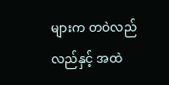များက တဝဲလည်လည်နှင့် အထဲ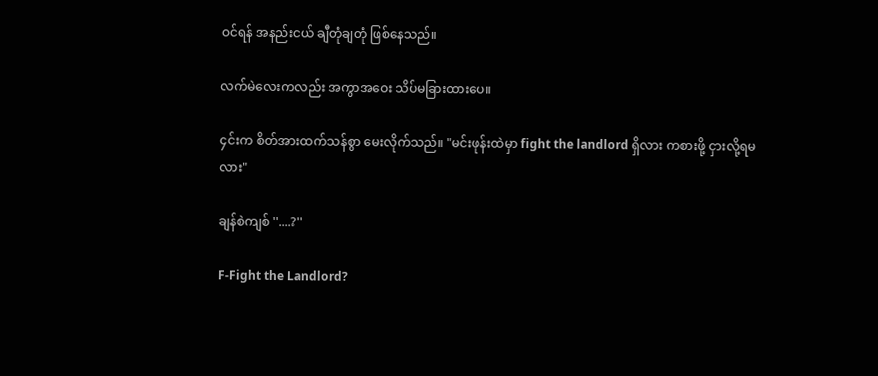ဝင်ရန် အနည်းငယ် ချီတုံချတုံ ဖြစ်နေသည်။

လက်မဲလေးကလည်း အကွာအဝေး သိပ်မခြားထားပေ။

၄င်းက စိတ်အားထက်သန်စွာ မေးလိုက်သည်။ "မင်းဖုန်းထဲမှာ fight the landlord ရှိလား ကစားဖို့ ငှားလို့ရမလား"

ချန်စဲကျစ် ''....?''

F-Fight the Landlord?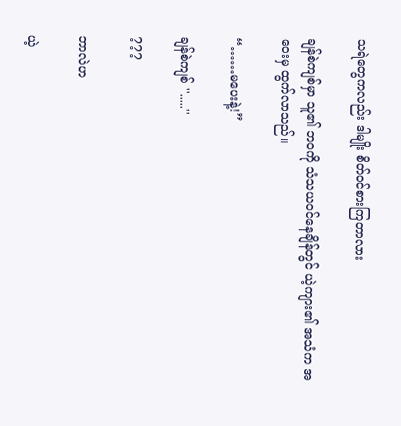သရဲတွေကလည်း ဒါမျိုး စိတ်ဝင်စားကြတာလား

ချန်စဲကျစ်မှာ သူ၏ ဘဝကို သံသယဝင်နေချိန်တွင် ယဲ့ကျား၏ အသံက အဝေးမှ ထွက်လာသည်။

“……မပေးနဲ့!”

ချန်စဲကျစ် ''.....''

???

ဘာလဲဟ

ယဲ့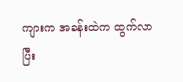ကျားက အခန်းထဲက ထွက်လာပြီး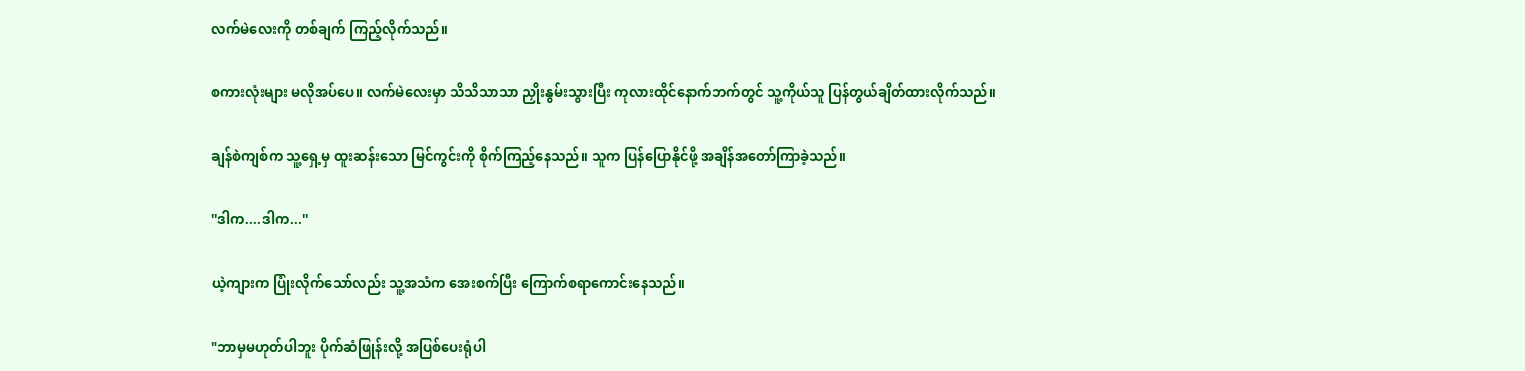လက်မဲလေးကို တစ်ချက် ကြည့်လိုက်သည်။

စကားလုံးများ မလိုအပ်ပေ။ လက်မဲလေးမှာ သိသိသာသာ ညှိုးနွမ်းသွားပြီး ကုလားထိုင်နောက်ဘက်တွင် သူ့ကိုယ်သူ ပြန်တွယ်ချိတ်ထားလိုက်သည်။

ချန်စဲကျစ်က သူ့ရှေ့မှ ထူးဆန်းသော မြင်ကွင်းကို စိုက်ကြည့်နေသည်။ သူက ပြန်ပြောနိုင်ဖို့ အချိန်အတော်ကြာခဲ့သည်။

''ဒါက....ဒါက...''

ယဲ့ကျားက ပြုံးလိုက်သော်လည်း သူ့အသံက အေးစက်ပြီး ကြောက်စရာကောင်းနေသည်။

"ဘာမှမဟုတ်ပါဘူး ပိုက်ဆံဖြုန်းလို့ အပြစ်ပေးရုံပါ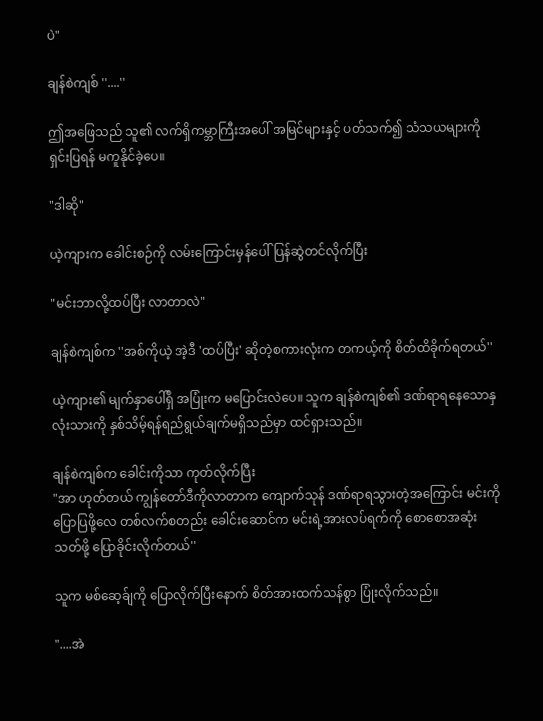ပဲ"

ချန်စဲကျစ် ''....''

ဤအဖြေသည် သူ၏ လက်ရှိကမ္ဘာကြီးအပေါ် အမြင်များနှင့် ပတ်သက်၍ သံသယများကို ရှင်းပြရန် မကူနိုင်ခဲ့ပေ။

"ဒါဆို"

ယဲ့ကျားက ခေါင်းစဉ်ကို လမ်းကြောင်းမှန်ပေါ်ပြန်ဆွဲတင်လိုက်ပြီး

"မင်းဘာလို့ထပ်ပြီး လာတာလဲ"

ချန်စဲကျစ်က ''အစ်ကိုယဲ့ အဲ့ဒီ 'ထပ်ပြီး' ဆိုတဲ့စကားလုံးက တကယ့်ကို စိတ်ထိခိုက်ရတယ်''

ယဲ့ကျား၏ မျက်နှာပေါ်ရှိ အပြုံးက မပြောင်းလဲပေ။ သူက ချန်စဲကျစ်၏ ဒဏ်ရာရနေသောနှလုံးသားကို နှစ်သိမ့်ရန်ရည်ရွယ်ချက်မရှိသည်မှာ ထင်ရှားသည်။

ချန်စဲကျစ်က ခေါင်းကိုသာ ကုတ်လိုက်ပြီး
"အာ ဟုတ်တယ် ကျွန်တော်ဒီကိုလာတာက ကျောက်သုန် ဒဏ်ရာရသွားတဲ့အကြောင်း မင်းကိုပြောပြဖို့လေ တစ်လက်စတည်း ခေါင်းဆောင်က မင်းရဲ့အားလပ်ရက်ကို စောစောအဆုံးသတ်ဖို့ ပြောခိုင်းလိုက်တယ်''

သူက မစ်ဆေ့ခ်ျကို ပြောလိုက်ပြီးနောက် စိတ်အားထက်သန်စွာ ပြုံးလိုက်သည်။

"....အဲ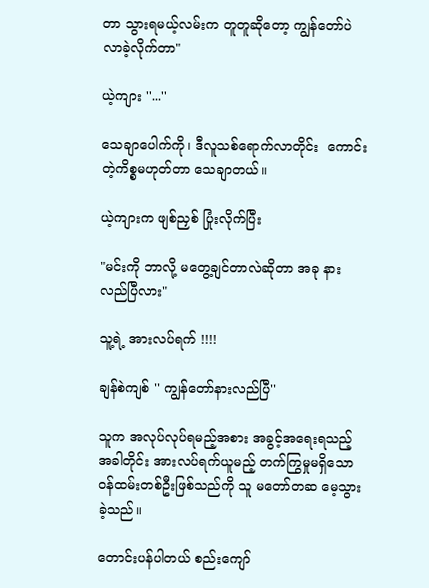တာ သွားရမယ့်လမ်းက တူတူဆိုတော့ ကျွန်တော်ပဲလာခဲ့လိုက်တာ"

ယဲ့ကျား ''...''

သေချာပေါက်ကို၊ ဒီလူသစ်ရောက်လာတိုင်း  ကောင်းတဲ့ကိစ္စမဟုတ်တာ သေချာတယ်။

ယဲ့ကျားက ဖျစ်ညှစ် ပြုံးလိုက်ပြီး

"မင်းကို ဘာလို့ မတွေ့ချင်တာလဲဆိုတာ အခု နားလည်ပြီလား"

သူ့ရဲ့ အားလပ်ရက် !!!!

ချန်စဲကျစ် '' ကျွန်တော်နားလည်ပြီ''

သူက အလုပ်လုပ်ရမည့်အစား အခွင့်အရေးရသည့်အခါတိုင်း အားလပ်ရက်ယူမည့် တက်ကြွမှုမရှိသော ဝန်ထမ်းတစ်ဦးဖြစ်သည်ကို သူ မတော်တဆ မေ့သွားခဲ့သည်။

တောင်းပန်ပါတယ် စည်းကျော်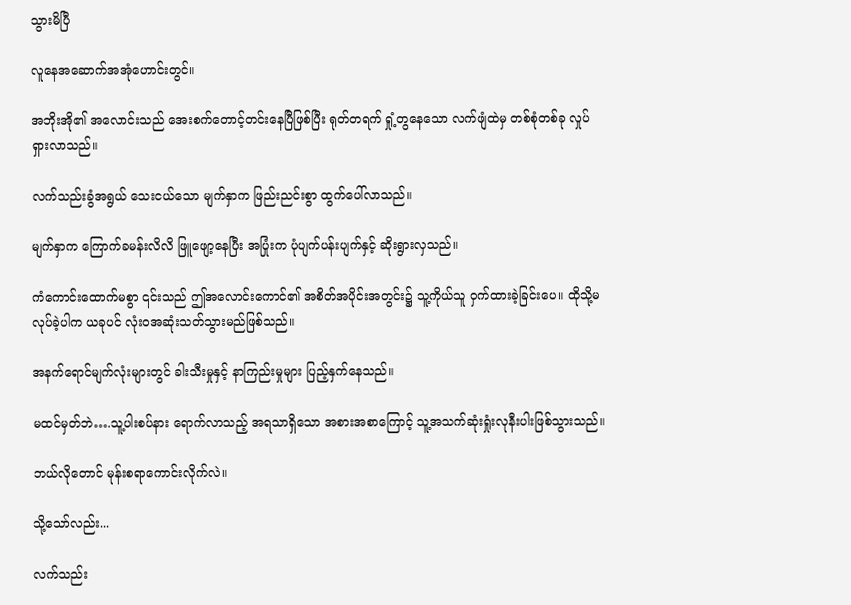သွားမိပြီ

လူနေအဆောက်အအုံဟောင်းတွင်။

အဘိုးအို၏ အလောင်းသည် အေးစက်တောင့်တင်းနေပြီဖြစ်ပြီး ရုတ်တရက် ရှုံ့တွနေသော လက်ဖျံထဲမှ တစ်စုံတစ်ခု လှုပ်ရှားလာသည်။

လက်သည်းခွံအရွယ် သေးငယ်သော မျက်နှာက ဖြည်းညင်းစွာ ထွက်ပေါ်လာသည်။

မျက်နှာက ကြောက်ခမန်းလိလိ ဖြူဖျော့နေပြီး အပြုံးက ပုံပျက်ပန်းပျက်နှင့် ဆိုးရွားလှသည်။

ကံကောင်းထောက်မစွာ ၎င်းသည် ဤအလောင်းကောင်၏ အစိတ်အပိုင်းအတွင်း၌ သူ့ကိုယ်သူ ဝှက်ထားခဲ့ခြင်းပေ။ ထိုသို့မလုပ်ခဲ့ပါက ယခုပင် လုံးဝအဆုံးသတ်သွားမည်ဖြစ်သည်။

အနက်ရောင်မျက်လုံးများတွင် ခါးသီးမှုနှင့် နာကြည်းမှုများ ပြည့်နှက်နေသည်။

မထင်မှတ်ဘဲ….သူ့ပါးစပ်နား ရောက်လာသည့် အရသာရှိသော အစားအစာကြောင့် သူ့အသက်ဆုံးရှုံးလုနီးပါးဖြစ်သွားသည်။

ဘယ်လိုတောင် မုန်းစရာကောင်းလိုက်လဲ။

သို့သော်လည်း...

လက်သည်း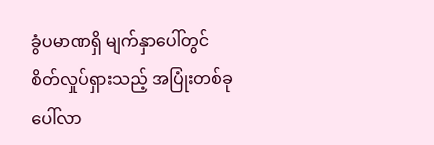ခွံပမာဏရှိ မျက်နှာပေါ်တွင် စိတ်လှုပ်ရှားသည့် အပြုံးတစ်ခု ပေါ်လာ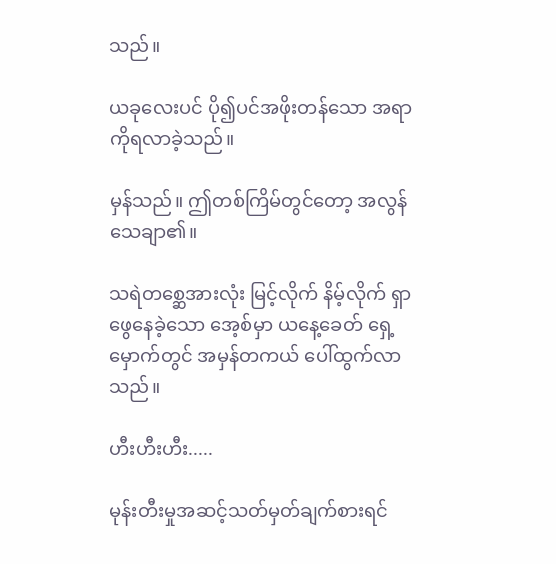သည်။

ယခုလေးပင် ပို၍ပင်အဖိုးတန်သော အရာကိုရလာခဲ့သည်။

မှန်သည်။ ဤတစ်ကြိမ်တွင်တော့ အလွန်သေချာ၏။

သရဲတစ္ဆေအားလုံး မြင့်လိုက် နိမ့်လိုက် ရှာဖွေနေခဲ့သော အေ့စ်မှာ ယနေ့ခေတ် ရှေ့မှောက်တွင် အမှန်တကယ် ပေါ်ထွက်လာသည်။

ဟီးဟီးဟီး.....

မုန်းတီးမှုအဆင့်သတ်မှတ်ချက်စားရင်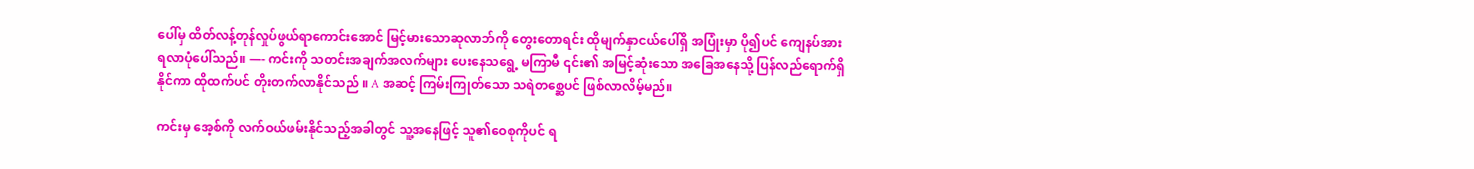ပေါ်မှ ထိတ်လန့်တုန်လှုပ်ဖွယ်ရာကောင်းအောင် မြင့်မားသောဆုလာဘ်ကို တွေးတောရင်း ထိုမျက်နှာငယ်ပေါ်ရှိ အပြုံးမှာ ပို၍ပင် ကျေနပ်အားရလာပုံပေါ်သည်။ —- ကင်းကို သတင်းအချက်အလက်များ ပေးနေသရွေ့ မကြာမီ ၎င်း၏ အမြင့်ဆုံးသော အခြေအနေသို့ ပြန်လည်ရောက်ရှိနိုင်ကာ ထိုထက်ပင် တိုးတက်လာနိုင်သည် ။ A အဆင့် ကြမ်းကြုတ်သော သရဲတစ္ဆေပင် ဖြစ်လာလိမ့်မည်။

ကင်းမှ အေ့စ်ကို လက်ဝယ်ဖမ်းနိုင်သည့်အခါတွင် သူ့အနေဖြင့် သူ၏ဝေစုကိုပင် ရ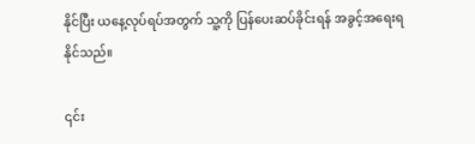နိုင်ပြီး ယနေ့လုပ်ရပ်အတွက် သူ့ကို ပြန်ပေးဆပ်ခိုင်းရန် အခွင့်အရေးရနိုင်သည်။

၎င်း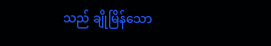သည် ချိုမြိန်သော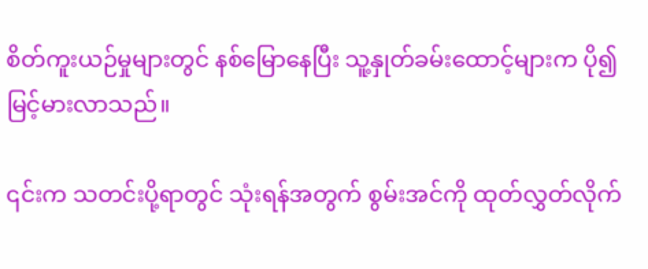စိတ်ကူးယဉ်မှုများတွင် နစ်မြောနေပြီး သူ့နှုတ်ခမ်းထောင့်များက ပို၍ မြင့်မားလာသည်။

၎င်းက သတင်းပို့ရာတွင် သုံးရန်အတွက် စွမ်းအင်ကို ထုတ်လွှတ်လိုက်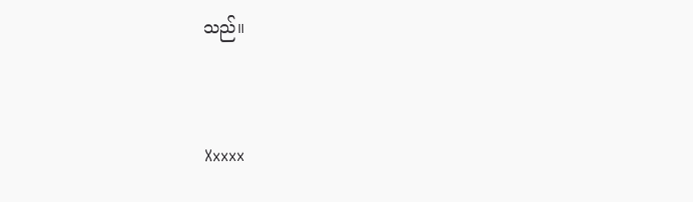သည်။


Xxxxx